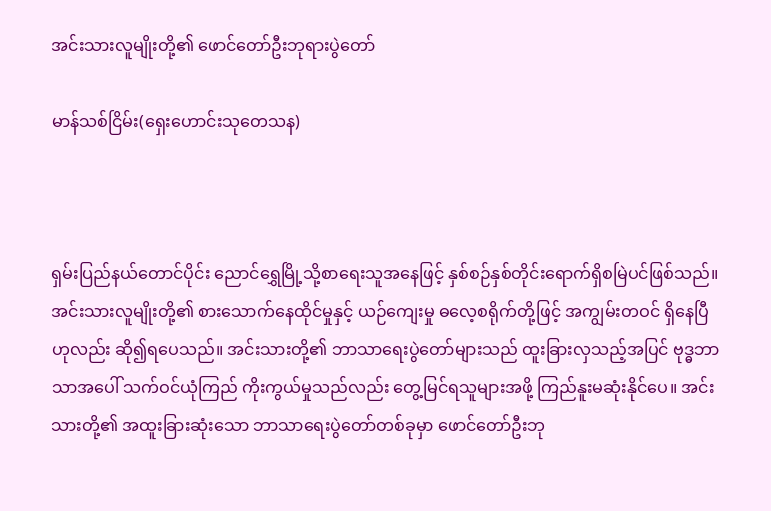အင်းသားလူမျိုးတို့၏ ဖောင်တော်ဦးဘုရားပွဲတော်

မာန်သစ်ငြိမ်း(ရှေးဟောင်းသုတေသန)



ရှမ်းပြည်နယ်တောင်ပိုင်း ညောင်ရွှေမြို့သို့စာရေးသူအနေဖြင့် နှစ်စဉ်နှစ်တိုင်းရောက်ရှိစမြဲပင်ဖြစ်သည်။ အင်းသားလူမျိုးတို့၏ စားသောက်နေထိုင်မှုနှင့် ယဉ်ကျေးမှု ဓလေ့စရိုက်တို့ဖြင့် အကျွမ်းတဝင် ရှိနေပြီဟုလည်း ဆို၍ရပေသည်။ အင်းသားတို့၏ ဘာသာရေးပွဲတော်များသည် ထူးခြားလှသည့်အပြင် ဗုဒ္ဓဘာသာအပေါ် သက်ဝင်ယုံကြည် ကိုးကွယ်မှုသည်လည်း တွေ့မြင်ရသူများအဖို့ ကြည်နူးမဆုံးနိုင်ပေ။ အင်းသားတို့၏ အထူးခြားဆုံးသော ဘာသာရေးပွဲတော်တစ်ခုမှာ ဖောင်တော်ဦးဘု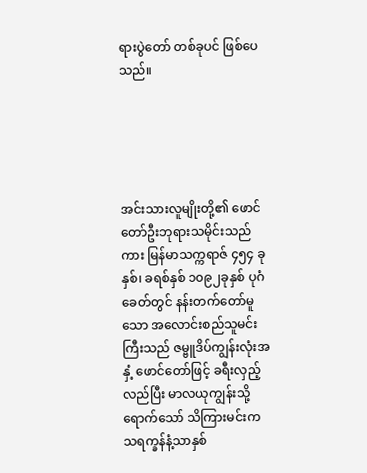ရားပွဲတော် တစ်ခုပင် ဖြစ်ပေသည်။





အင်းသားလူမျိုးတို့၏ ဖောင်တော်ဦးဘုရားသမိုင်းသည်ကား မြန်မာသက္ကရာဇ် ၄၅၄ ခုနှစ်၊ ခရစ်နှစ် ၁၀၉၂ခုနှစ် ပုဂံခေတ်တွင် နန်းတက်တော်မူသော အလောင်းစည်သူမင်းကြီးသည် ဇမ္ဗူဒိပ်ကျွန်းလုံးအနှံ့ ဖောင်တော်ဖြင့် ခရီးလှည့်လည်ပြီး မာလယုကျွန်းသို့ ရောက်သော် သိကြားမင်းက သရက္ခန်နံ့သာနှစ်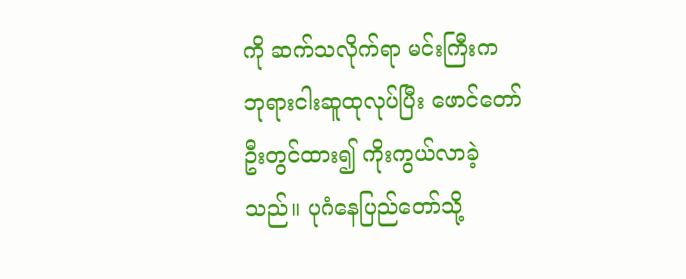ကို ဆက်သလိုက်ရာ မင်းကြီးက ဘုရားငါးဆူထုလုပ်ပြီး ဖောင်တော်ဦးတွင်ထား၍ ကိုးကွယ်လာခဲ့သည်။ ပုဂံနေပြည်တော်သို့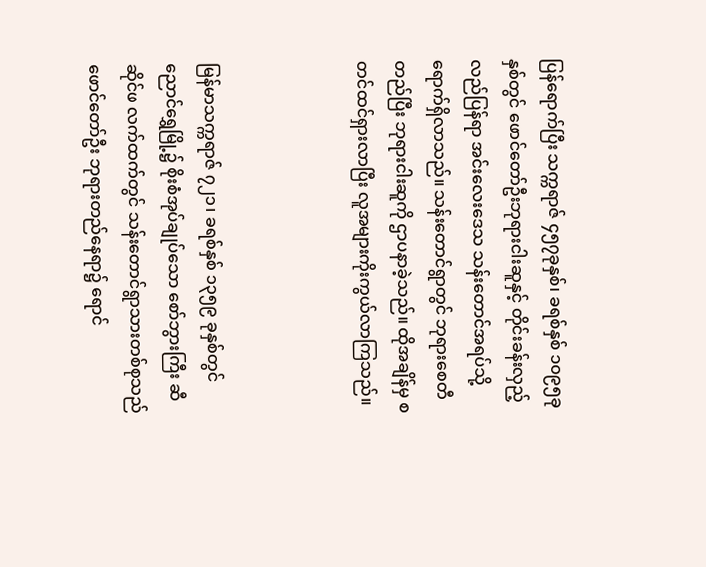ပြန်ရောက်ပြီး သက္ကရာဇ် ၄၅၇ခုနှစ်၊ ခရစ်နှစ် ၁၀၉၅ခုနှစ်တွင် ဖောင်တော်ဦးဘုရားငါးဆူနှင့် တိုင်းခန်းလှည့်လည်ပြန်ရာ အင်းလေးဒေသ သန်းတောင်အရပ်သို့ ရောက်ရှိလာသည်။ သန်းတောင်ရွာတွင် ဘုရားစေတီတည်ပြီး ဘုရားငါးဆူကို ဌာပနာခဲ့သည်။ ထိုအချိန်မှ စတင်ထင်ရှားလာပြီး လူအများကိုးကွယ်လာကြသည်။



မြန်မာသက္ကရာဇ် ၇၂၁၊ ခရစ်နှစ် ၁၃၅၉ ခုနှစ်တွင် ညောင်ရွှေမြို့၌ စိုးစံအုပ်ချုပ်သော စော်ဘွားကြီး ဆီဆိုင်ဖ လက်ထက်တွင် သန်းတောင်ရွာသားတစ်စုသည် ဖောင်တော်ဦး ဘုရားတည်နေရာ၌ ရောင်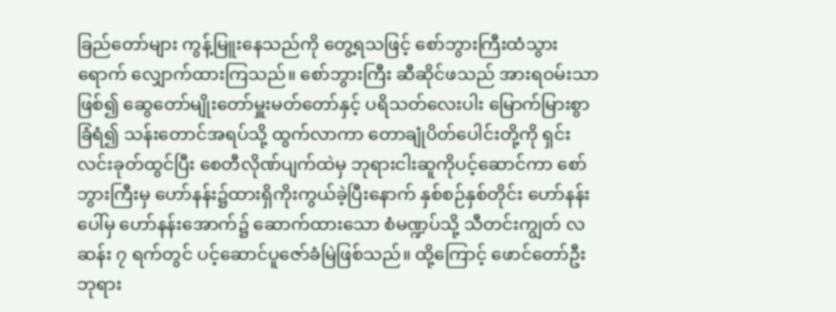ခြည်တော်များ ကွန့်မြူးနေသည်ကို တွေ့ရသဖြင့် စော်ဘွားကြီးထံသွားရောက် လျှောက်ထားကြသည်။ စော်ဘွားကြီး ဆီဆိုင်ဖသည် အားရဝမ်းသာဖြစ်၍ ဆွေတော်မျိုးတော်မှူးမတ်တော်နှင့် ပရိသတ်လေးပါး မြောက်မြားစွာခြံရံ၍ သန်းတောင်အရပ်သို့ ထွက်လာကာ တောချုံပိတ်ပေါင်းတို့ကို ရှင်းလင်းခုတ်ထွင်ပြီး စေတီလိုဏ်ပျက်ထဲမှ ဘုရားငါးဆူကိုပင့်ဆောင်ကာ စော်ဘွားကြီးမှ ဟော်နန်း၌ထားရှိကိုးကွယ်ခဲ့ပြီးနောက် နှစ်စဉ်နှစ်တိုင်း ဟော်နန်းပေါ်မှ ဟော်နန်းအောက်၌ ဆောက်ထားသော စံမဏ္ဍပ်သို့ သီတင်းကျွတ် လဆန်း ၇ ရက်တွင် ပင့်ဆောင်ပူဇော်ခံမြဲဖြစ်သည်။ ထို့ကြောင့် ဖောင်တော်ဦးဘုရား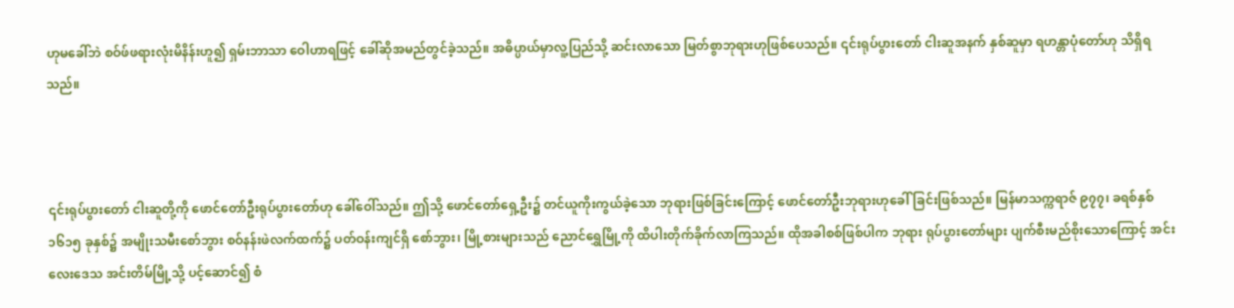ဟုမခေါ်ဘဲ စဝ်ဖ်ဖရားလုံးမိနိန်းဟူ၍ ရှမ်းဘာသာ ဝေါဟာရဖြင့် ခေါ်ဆိုအမည်တွင်ခဲ့သည်။ အဓိပ္ပာယ်မှာလူ့ပြည်သို့ ဆင်းလာသော မြတ်စွာဘုရားဟုဖြစ်ပေသည်။ ၎င်းရုပ်ပွားတော် ငါးဆူအနက် နှစ်ဆူမှာ ရဟန္တာပုံတော်ဟု သိရှိရသည်။



၎င်းရုပ်ပွားတော် ငါးဆူတို့ကို ဖောင်တော်ဦးရုပ်ပွားတော်ဟု ခေါ်ဝေါ်သည်။ ဤသို့ ဖောင်တော်ရှေ့ဦး၌ တင်ယူကိုးကွယ်ခဲ့သော ဘုရားဖြစ်ခြင်းကြောင့် ဖောင်တော်ဦးဘုရားဟုခေါ်ခြင်းဖြစ်သည်။ မြန်မာသက္ကရာဇ် ၉၇၇၊ ခရစ်နှစ် ၁၆၁၅ ခုနှစ်၌ အမျိုးသမီးစော်ဘွား စဝ်နန်းဖဲလက်ထက်၌ ပတ်ဝန်းကျင်ရှိ စော်ဘွား၊ မြို့စားများသည် ညောင်ရွှေမြို့ကို ထိပါးတိုက်ခိုက်လာကြသည်။ ထိုအခါစစ်ဖြစ်ပါက ဘုရား ရုပ်ပွားတော်များ ပျက်စီးမည်စိုးသောကြောင့် အင်းလေးဒေသ အင်းတိမ်မြို့သို့ ပင့်ဆောင်၍ စံ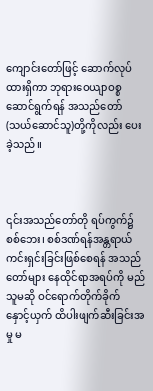ကျောင်းတော်ဖြင့် ဆောက်လုပ်ထားရှိကာ ဘုရားဝေယျာဝစ္စဆောင်ရွက်ရန် အသည်တော် (သယ်ဆောင်သူ)တို့ကိုလည်း ပေးခဲ့သည်။



၎င်းအသည်တော်တို ရပ်ကွက်၌စစ်ဘေး၊ စစ်ဒဏ်ရန်အန္တရာယ်ကင်းရှင်းခြင်းဖြစ်စေရန် အသည်တော်များ နေထိုင်ရာအရပ်ကို မည်သူမဆို ဝင်ရောက်တိုက်ခိုက် နှောင့်ယှက် ထိပါးဖျက်ဆီးခြင်းအမှု မ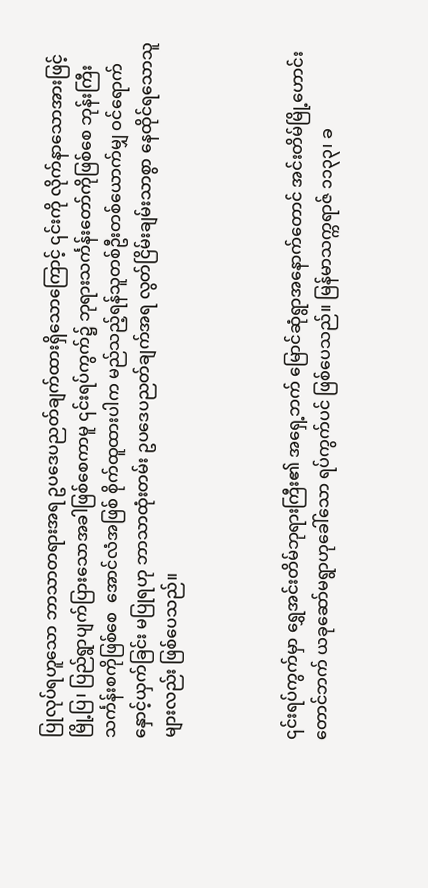ပြုလုပ်ရဟူသော ဘာသာတရားအရ ဥပဒေပညတ်ချက်ထားရှိသောကြောင့် ၎င်းကို လိုက်နာသောအားဖြင့် မြို့ပြ၊ ပြည်ရွာပျက်ပြားသောအခါဖြစ်စေကာမူ ၎င်းရပ်ကွက်၌ ဘုရားသင်္ကန်းတော်ကိုဖြစ်စေ ဘုန်းကြီးသင်္ကန်းစကိုဖြစ်စေ  အောင်လံအဖြစ် စိုက်ထူထားပါက မည်သည့်ရန်သူတစ်ဦးတစ်ယောက်မျှ ဝင်ရောက်နှောင့်ယှက်ခြင်း မပြုရဟု ဘာသာထုံးတမ်း ဥပဒေပညတ်ချက်အရ လွတ်ငြိမ်းချမ်းသာစွာ နေထိုင်ရသောသူများလည်း ဖြစ်ပေသည်။



၎င်းရပ်ကွက်မှာ ရွှေအင်းတိမ်ဘုရားကြီး၏ အရှေ့ဘက် မြောင်ဆုံရွာအနောက်တောင် အင်းတိမ်မြို့ဟောင်းတောင်ဘက် ယခုဆော်မရွာဟုခေါ်သော ရပ်ကွက်ပင် ဖြစ်ပေသည်။ မြန်မာသက္ကရာဇ် ၁၁၃၃၊ ခ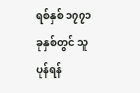ရစ်နှစ် ၁၇၇၁ ခုနှစ်တွင် သူပုန်ရန်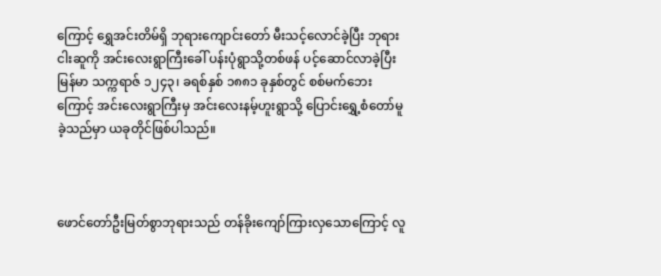ကြောင့် ရွှေအင်းတိမ်ရှိ ဘုရားကျောင်းတော် မီးသင့်လောင်ခဲ့ပြီး ဘုရားငါးဆူကို အင်းလေးရွာကြီးခေါ် ပန်းပုံရွာသို့တစ်ဖန် ပင့်ဆောင်လာခဲ့ပြီး မြန်မာ သက္ကရာဇ် ၁၂၄၃၊ ခရစ်နှစ် ၁၈၈၁ ခုနှစ်တွင် စစ်မက်ဘေးကြောင့် အင်းလေးရွာကြီးမှ အင်းလေးနမ့်ဟူးရွာသို့ ပြောင်းရွှေ့စံတော်မူခဲ့သည်မှာ ယခုတိုင်ဖြစ်ပါသည်။



ဖောင်တော်ဦးမြတ်စွာဘုရားသည် တန်ခိုးကျော်ကြားလှသောကြောင့် လူ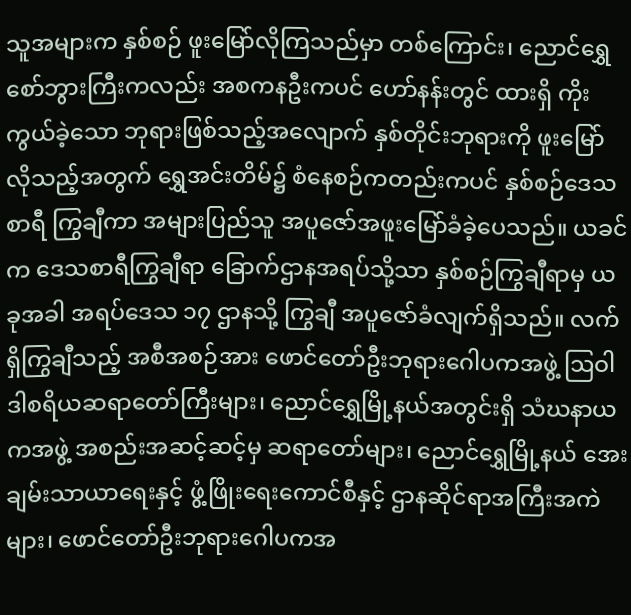သူအများက နှစ်စဉ် ဖူးမြော်လိုကြသည်မှာ တစ်ကြောင်း၊ ညောင်ရွှေစော်ဘွားကြီးကလည်း အစကနဦးကပင် ဟော်နန်းတွင် ထားရှိ ကိုးကွယ်ခဲ့သော ဘုရားဖြစ်သည့်အလျောက် နှစ်တိုင်းဘုရားကို ဖူးမြော်လိုသည့်အတွက် ရွှေအင်းတိမ်၌ စံနေစဉ်ကတည်းကပင် နှစ်စဉ်ဒေသစာရီ ကြွချီကာ အများပြည်သူ အပူဇော်အဖူးမြော်ခံခဲ့ပေသည်။ ယခင်က ဒေသစာရီကြွချီရာ ခြောက်ဌာနအရပ်သို့သာ နှစ်စဉ်ကြွချီရာမှ ယခုအခါ အရပ်ဒေသ ၁၇ ဌာနသို့ ကြွချီ အပူဇော်ခံလျက်ရှိသည်။ လက်ရှိကြွချီသည့် အစီအစဉ်အား ဖောင်တော်ဦးဘုရားဂေါပကအဖွဲ့ ဩဝါဒါစရိယဆရာတော်ကြီးများ၊ ညောင်ရွှေမြို့နယ်အတွင်းရှိ သံဃနာယကအဖွဲ့ အစည်းအဆင့်ဆင့်မှ ဆရာတော်များ၊ ညောင်ရွှေမြို့နယ် အေးချမ်းသာယာရေးနှင့် ဖွံ့ဖြိုးရေးကောင်စီနှင့် ဌာနဆိုင်ရာအကြီးအကဲများ၊ ဖောင်တော်ဦးဘုရားဂေါပကအ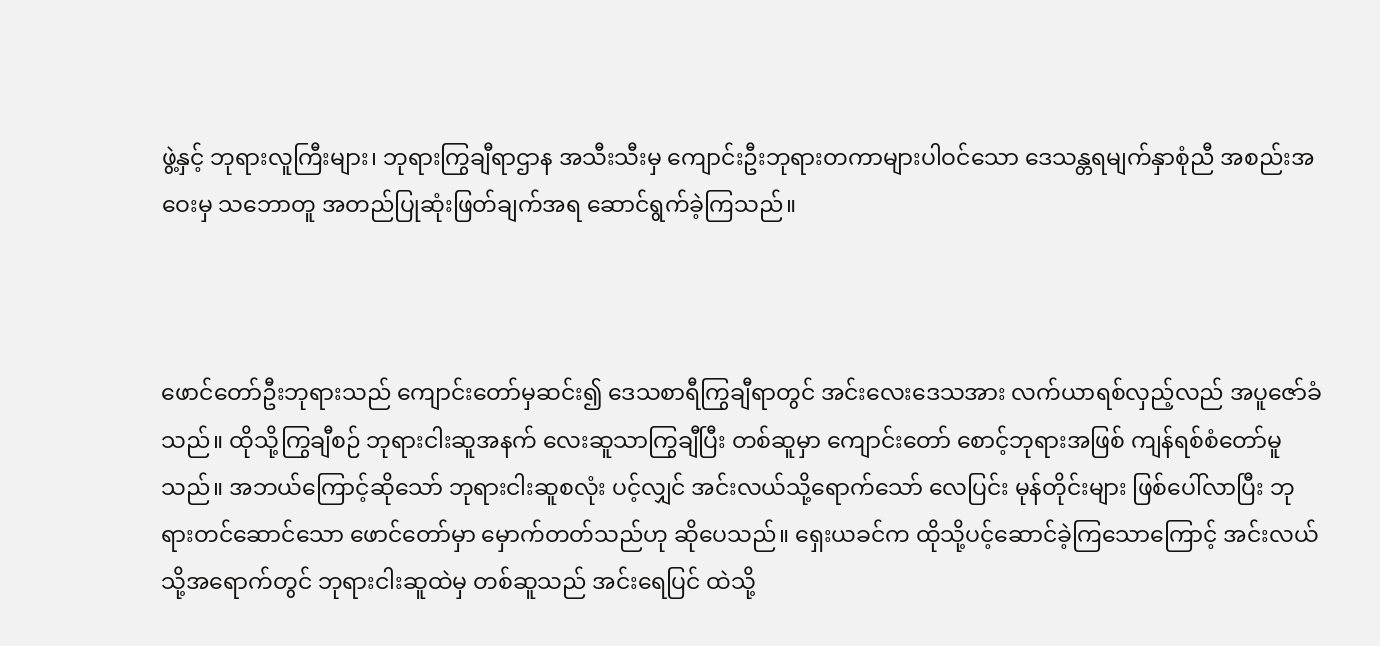ဖွဲ့နှင့် ဘုရားလူကြီးများ၊ ဘုရားကြွချီရာဌာန အသီးသီးမှ ကျောင်းဦးဘုရားတကာများပါဝင်သော ဒေသန္တရမျက်နှာစုံညီ အစည်းအဝေးမှ သဘောတူ အတည်ပြုဆုံးဖြတ်ချက်အရ ဆောင်ရွက်ခဲ့ကြသည်။



ဖောင်တော်ဦးဘုရားသည် ကျောင်းတော်မှဆင်း၍ ဒေသစာရီကြွချီရာတွင် အင်းလေးဒေသအား လက်ယာရစ်လှည့်လည် အပူဇော်ခံသည်။ ထိုသို့ကြွချီစဉ် ဘုရားငါးဆူအနက် လေးဆူသာကြွချီပြီး တစ်ဆူမှာ ကျောင်းတော် စောင့်ဘုရားအဖြစ် ကျန်ရစ်စံတော်မူသည်။ အဘယ်ကြောင့်ဆိုသော် ဘုရားငါးဆူစလုံး ပင့်လျှင် အင်းလယ်သို့ရောက်သော် လေပြင်း မုန်တိုင်းများ ဖြစ်ပေါ်လာပြီး ဘုရားတင်ဆောင်သော ဖောင်တော်မှာ မှောက်တတ်သည်ဟု ဆိုပေသည်။ ရှေးယခင်က ထိုသို့ပင့်ဆောင်ခဲ့ကြသောကြောင့် အင်းလယ်သို့အရောက်တွင် ဘုရားငါးဆူထဲမှ တစ်ဆူသည် အင်းရေပြင် ထဲသို့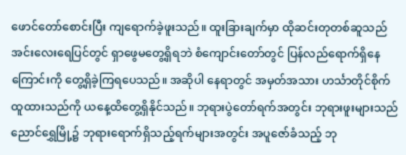ဖောင်တော်စောင်းပြီး ကျရောက်ခဲ့ဖူးသည်။ ထူးခြားချက်မှာ ထိုဆင်းတုတစ်ဆူသည် အင်းလေးရေပြင်တွင် ရှာဖွေမတွေ့ရှိရဘဲ စံကျောင်းတော်တွင် ပြန်လည်ရောက်ရှိနေကြောင်းကို တွေ့ရှိခဲ့ကြရပေသည်။ အဆိုပါ နေရာတွင် အမှတ်အသား ဟင်္သာတိုင်စိုက်ထူထားသည်ကို ယနေ့ထိတွေ့ရှိနိုင်သည်။ ဘုရားပွဲတော်ရက်အတွင်း ဘုရားဖူးများသည် ညောင်ရွှေမြို့၌ ဘုရားရောက်ရှိသည့်ရက်များအတွင်း အပူဇော်ခံသည့် ဘု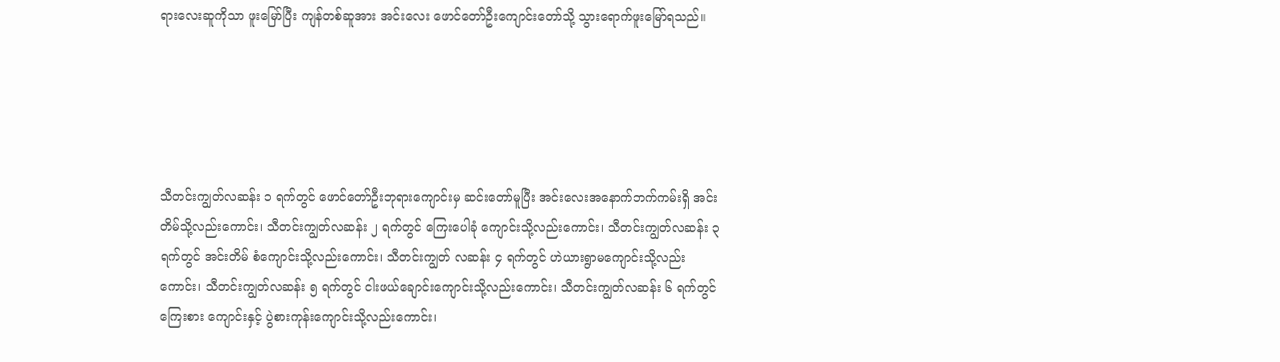ရားလေးဆူကိုသာ ဖူးမြော်ပြီး ကျန်တစ်ဆူအား အင်းလေး ဖောင်တော်ဦးကျောင်းတော်သို့ သွားရောက်ဖူးမြော်ရသည်။





သီတင်းကျွတ်လဆန်း ၁ ရက်တွင် ဖောင်တော်ဦးဘုရားကျောင်းမှ ဆင်းတော်မူပြီး အင်းလေးအနောက်ဘက်ကမ်းရှိ အင်းတိမ်သို့လည်းကောင်း၊ သီတင်းကျွတ်လဆန်း ၂ ရက်တွင် ကြေးပေါခုံ ကျောင်းသို့လည်းကောင်း၊ သီတင်းကျွတ်လဆန်း ၃ ရက်တွင် အင်းတိမ် စံကျောင်းသို့လည်းကောင်း၊ သီတင်းကျွတ် လဆန်း ၄ ရက်တွင် ဟဲယားရွာမကျောင်းသို့လည်းကောင်း၊ သီတင်းကျွတ်လဆန်း ၅ ရက်တွင် ငါးဖယ်ချောင်းကျောင်းသို့လည်းကောင်း၊ သီတင်းကျွတ်လဆန်း ၆ ရက်တွင် ကြေးစား ကျောင်းနှင့် ပွဲစားကုန်းကျောင်းသို့လည်းကောင်း၊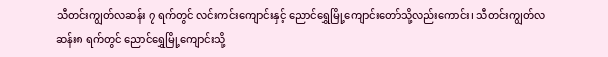သီတင်းကျွတ်လဆန်း ၇ ရက်တွင် လင်းကင်းကျောင်းနှင့် ညောင်ရွှေမြို့ကျောင်းတော်သို့လည်းကောင်း၊ သီတင်းကျွတ်လဆန်း၈ ရက်တွင် ညောင်ရွှေမြို့ကျောင်းသို့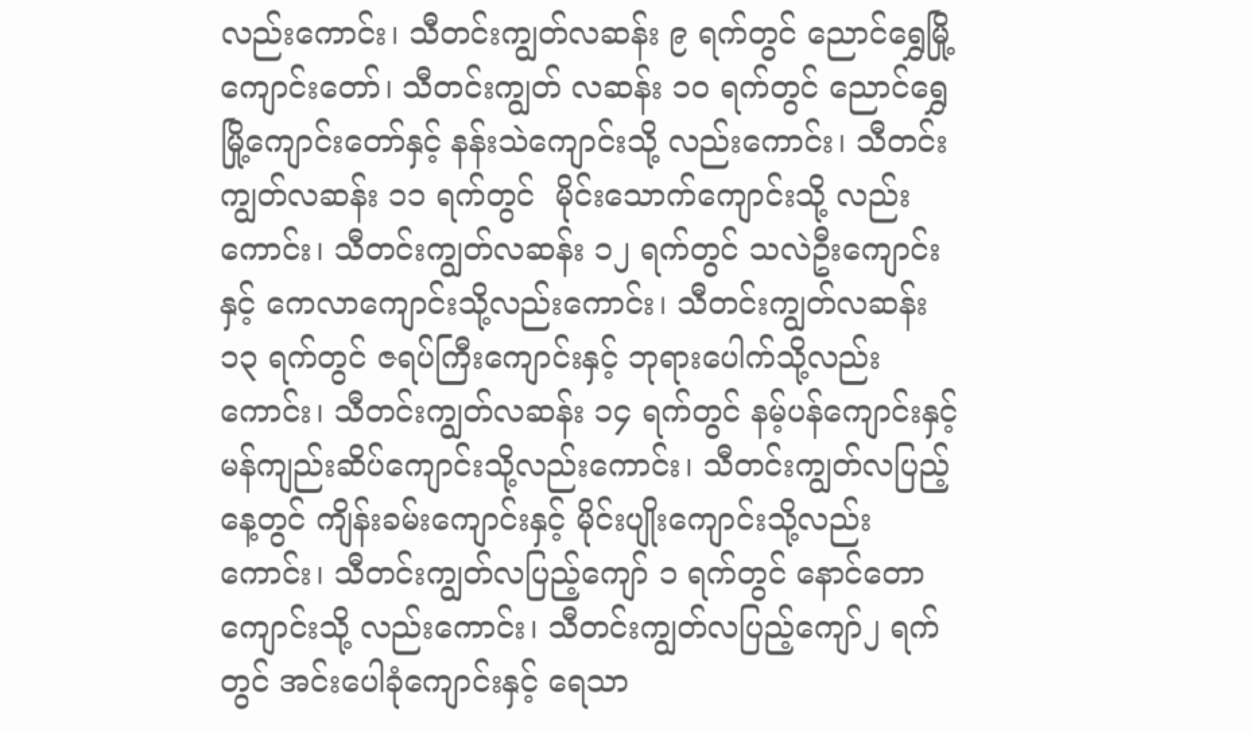လည်းကောင်း၊ သီတင်းကျွတ်လဆန်း ၉ ရက်တွင် ညောင်ရွှေမြို့ကျောင်းတော်၊ သီတင်းကျွတ် လဆန်း ၁၀ ရက်တွင် ညောင်ရွှေမြို့ကျောင်းတော်နှင့် နန်းသဲကျောင်းသို့ လည်းကောင်း၊ သီတင်းကျွတ်လဆန်း ၁၁ ရက်တွင်  မိုင်းသောက်ကျောင်းသို့ လည်းကောင်း၊ သီတင်းကျွတ်လဆန်း ၁၂ ရက်တွင် သလဲဦးကျောင်းနှင့် ကေလာကျောင်းသို့လည်းကောင်း၊ သီတင်းကျွတ်လဆန်း ၁၃ ရက်တွင် ဇရပ်ကြီးကျောင်းနှင့် ဘုရားပေါက်သို့လည်းကောင်း၊ သီတင်းကျွတ်လဆန်း ၁၄ ရက်တွင် နမ့်ပန်ကျောင်းနှင့် မန်ကျည်းဆိပ်ကျောင်းသို့လည်းကောင်း၊ သီတင်းကျွတ်လပြည့်နေ့တွင် ကျိန်းခမ်းကျောင်းနှင့် မိုင်းပျိုးကျောင်းသို့လည်းကောင်း၊ သီတင်းကျွတ်လပြည့်ကျော် ၁ ရက်တွင် နောင်တောကျောင်းသို့ လည်းကောင်း၊ သီတင်းကျွတ်လပြည့်ကျော်၂ ရက်တွင် အင်းပေါခုံကျောင်းနှင့် ရေသာ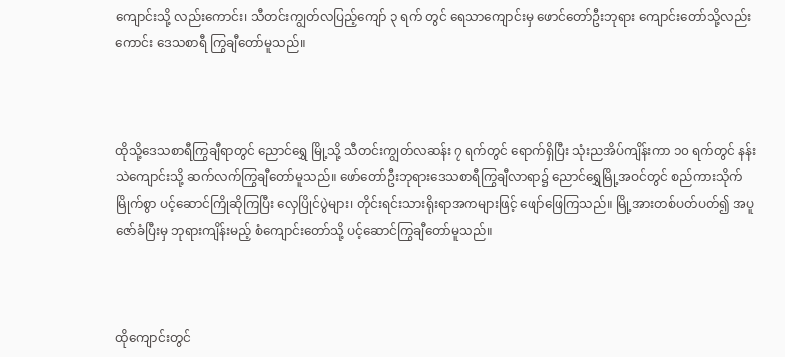ကျောင်းသို့ လည်းကောင်း၊ သီတင်းကျွတ်လပြည့်ကျော် ၃ ရက် တွင် ရေသာကျောင်းမှ ဖောင်တော်ဦးဘုရား ကျောင်းတော်သို့လည်းကောင်း ဒေသစာရီ ကြွချီတော်မူသည်။



ထိုသို့ဒေသစာရီကြွချီရာတွင် ညောင်ရွှေ မြို့သို့ သီတင်းကျွတ်လဆန်း ၇ ရက်တွင် ရောက်ရှိပြီး သုံးညအိပ်ကျိန်းကာ ၁၀ ရက်တွင် နန်းသဲကျောင်းသို့ ဆက်လက်ကြွချီတော်မူသည်။ ဖော်တော်ဦးဘုရားဒေသစာရီကြွချီလာရာ၌ ညောင်ရွှေမြို့အဝင်တွင် စည်ကားသိုက်မြိုက်စွာ ပင့်ဆောင်ကြိုဆိုကြပြီး လှေပြိုင်ပွဲများ၊ တိုင်းရင်းသားရိုးရာအကများဖြင့် ဖျော်ဖြေကြသည်။ မြို့အားတစ်ပတ်ပတ်၍ အပူဇော်ခံပြီးမှ ဘုရားကျိန်းမည့် စံကျောင်းတော်သို့ ပင့်ဆောင်ကြွချီတော်မူသည်။



ထိုကျောင်းတွင်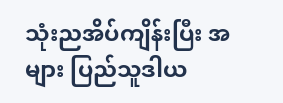သုံးညအိပ်ကျိန်းပြီး အများ ပြည်သူဒါယ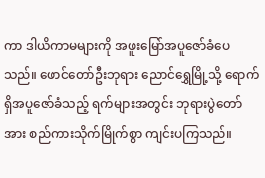ကာ ဒါယိကာမများကို အဖူးမြော်အပူဇော်ခံပေသည်။ ဖောင်တော်ဦးဘုရား ညောင်ရွှေမြို့သို့ ရောက်ရှိအပူဇော်ခံသည့် ရက်များအတွင်း ဘုရားပွဲတော်အား စည်ကားသိုက်မြိုက်စွာ ကျင်းပကြသည်။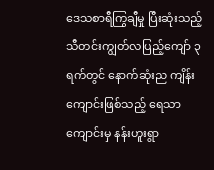ဒေသစာရီကြွချီမှု ပြီးဆုံးသည့် သီတင်းကျွတ်လပြည့်ကျော် ၃ ရက်တွင် နောက်ဆုံးည ကျိန်းကျောင်းဖြစ်သည့် ရေသာကျောင်းမှ နန်းဟူးရွာ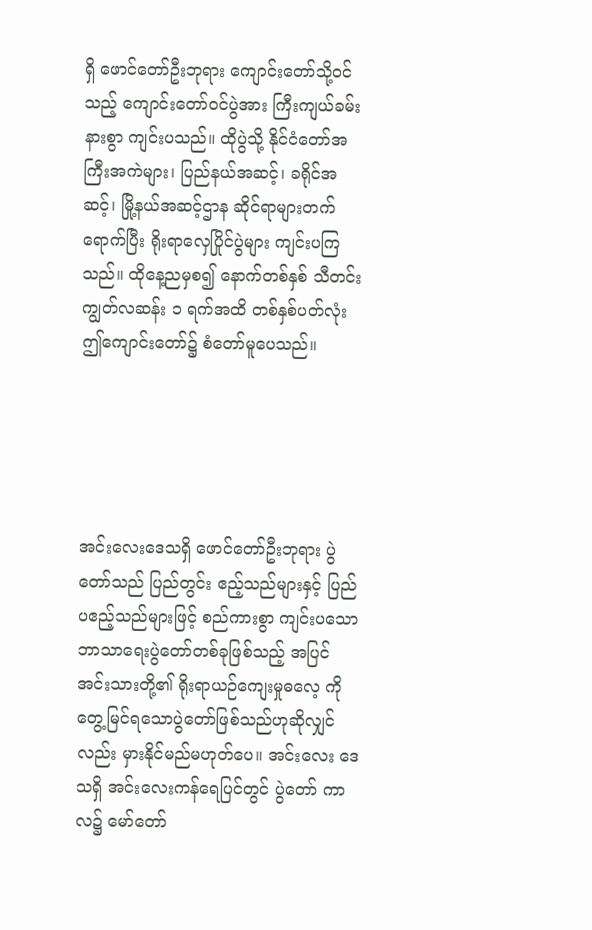ရှိ ဖောင်တော်ဦးဘုရား ကျောင်းတော်သို့ဝင်သည့် ကျောင်းတော်ဝင်ပွဲအား ကြီးကျယ်ခမ်းနားစွာ ကျင်းပသည်။ ထိုပွဲသို့ နိုင်ငံတော်အကြီးအကဲများ၊ ပြည်နယ်အဆင့်၊ ခရိုင်အဆင့်၊ မြို့နယ်အဆင့်ဌာန ဆိုင်ရာများတက်ရောက်ပြီး ရိုးရာလှေပြိုင်ပွဲများ ကျင်းပကြသည်။ ထိုနေ့ညမှစ၍ နောက်တစ်နှစ် သီတင်းကျွတ်လဆန်း ၁ ရက်အထိ တစ်နှစ်ပတ်လုံး ဤကျောင်းတော်၌ စံတော်မူပေသည်။





အင်းလေးဒေသရှိ ဖောင်တော်ဦးဘုရား ပွဲတော်သည် ပြည်တွင်း ဧည့်သည်များနှင့် ပြည်ပဧည့်သည်များဖြင့် စည်ကားစွာ ကျင်းပသော ဘာသာရေးပွဲတော်တစ်ခုဖြစ်သည့် အပြင် အင်းသားတို့၏ ရိုးရာယဉ်ကျေးမှုဓလေ့ ကို တွေ့မြင်ရသောပွဲတော်ဖြစ်သည်ဟုဆိုလျှင်လည်း မှားနိုင်မည်မဟုတ်ပေ။ အင်းလေး ဒေသရှိ အင်းလေးကန်ရေပြင်တွင် ပွဲတော် ကာလ၌ မော်တော်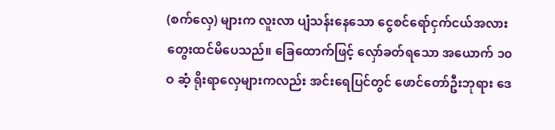(စက်လှေ) များက လူးလာ ပျံသန်းနေသော ငွေစင်ရော်ငှက်ငယ်အလား တွေးထင်မိပေသည်။ ခြေထောက်ဖြင့် လှော်ခတ်ရသော အယောက် ၁၀ဝ ဆံ့ ရိုးရာလှေများကလည်း အင်းရေပြင်တွင် ဖောင်တော်ဦးဘုရား ဒေ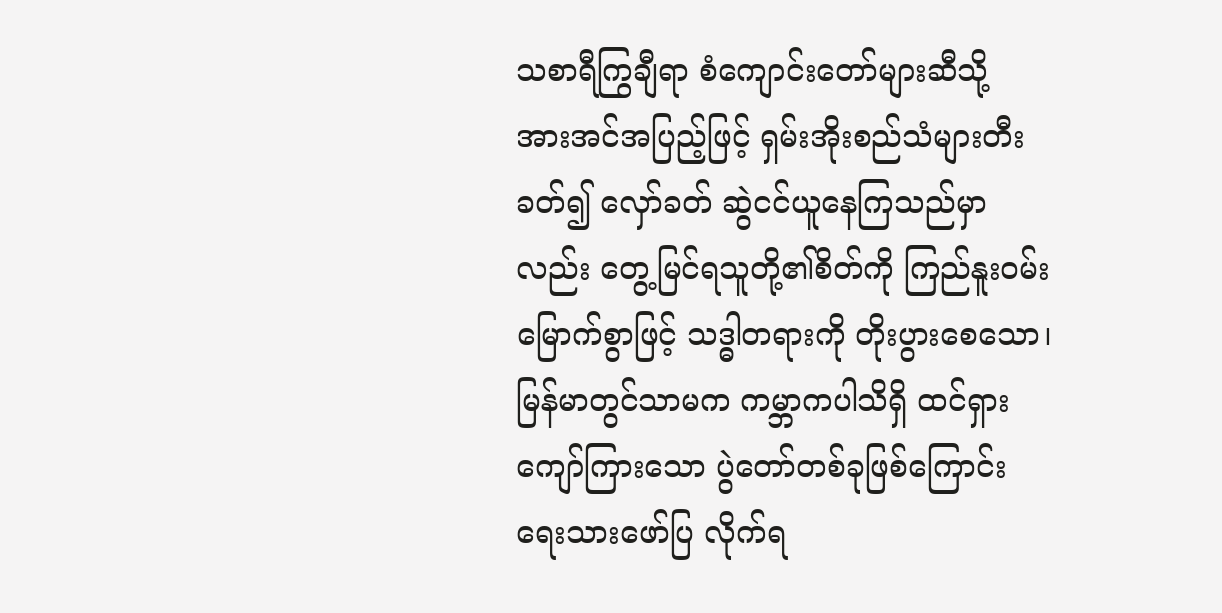သစာရီကြွချီရာ စံကျောင်းတော်များဆီသို့ အားအင်အပြည့်ဖြင့် ရှမ်းအိုးစည်သံများတီးခတ်၍ လှော်ခတ် ဆွဲငင်ယူနေကြသည်မှာလည်း တွေ့မြင်ရသူတို့၏စိတ်ကို ကြည်နူးဝမ်းမြောက်စွာဖြင့် သဒ္ဓါတရားကို တိုးပွားစေသော၊ မြန်မာတွင်သာမက ကမ္ဘာကပါသိရှိ ထင်ရှားကျော်ကြားသော ပွဲတော်တစ်ခုဖြစ်ကြောင်း ရေးသားဖော်ပြ လိုက်ရ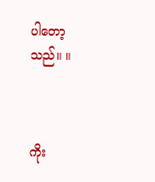ပါတော့သည်။ ။



ကိုး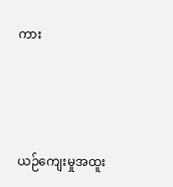ကား



ယဉ်ကျေးမှုအထူး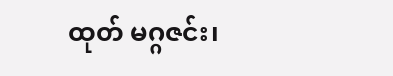ထုတ် မဂ္ဂဇင်း၊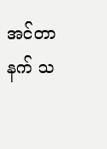အင်တာနက် သ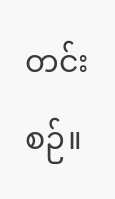တင်းစဉ်။